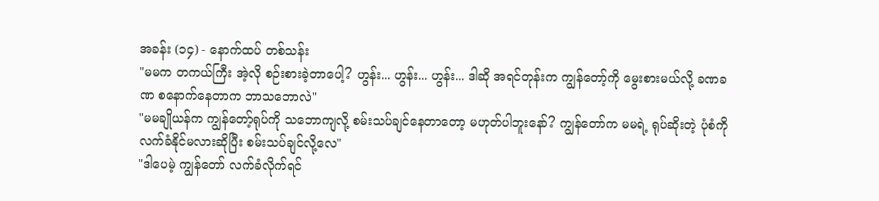အခန်း (၁၄) - နောက်ထပ် တစ်သန်း
"မမက တကယ်ကြီး အဲ့လို စဉ်းစားခဲ့တာပေါ့? ဟွန်း... ဟွန်း... ဟွန်း... ဒါဆို အရင်တုန်းက ကျွန်တော့်ကို မွေးစားမယ်လို့ ခဏခဏ စနောက်နေတာက ဘာသဘောလဲ"
"မမချိုယန်က ကျွန်တော့်ရုပ်ကို သဘောကျလို့ စမ်းသပ်ချင်နေတာတော့ မဟုတ်ပါဘူးနော်? ကျွန်တော်က မမရဲ့ ရုပ်ဆိုးတဲ့ ပုံစံကို လက်ခံနိုင်မလားဆိုပြီး စမ်းသပ်ချင်လို့လေ"
"ဒါပေမဲ့ ကျွန်တော် လက်ခံလိုက်ရင်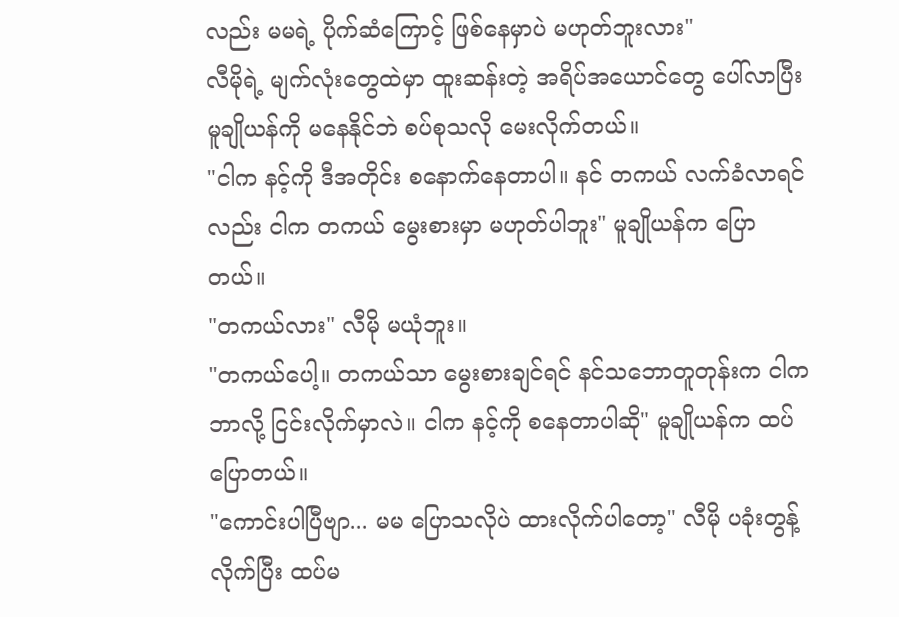လည်း မမရဲ့ ပိုက်ဆံကြောင့် ဖြစ်နေမှာပဲ မဟုတ်ဘူးလား"
လီမိုရဲ့ မျက်လုံးတွေထဲမှာ ထူးဆန်းတဲ့ အရိပ်အယောင်တွေ ပေါ်လာပြီး မူချိုယန်ကို မနေနိုင်ဘဲ စပ်စုသလို မေးလိုက်တယ်။
"ငါက နင့်ကို ဒီအတိုင်း စနောက်နေတာပါ။ နင် တကယ် လက်ခံလာရင်လည်း ငါက တကယ် မွေးစားမှာ မဟုတ်ပါဘူး" မူချိုယန်က ပြောတယ်။
"တကယ်လား" လီမို မယုံဘူး။
"တကယ်ပေါ့။ တကယ်သာ မွေးစားချင်ရင် နင်သဘောတူတုန်းက ငါက ဘာလို့ ငြင်းလိုက်မှာလဲ။ ငါက နင့်ကို စနေတာပါဆို" မူချိုယန်က ထပ်ပြောတယ်။
"ကောင်းပါပြီဗျာ... မမ ပြောသလိုပဲ ထားလိုက်ပါတော့" လီမို ပခုံးတွန့်လိုက်ပြီး ထပ်မ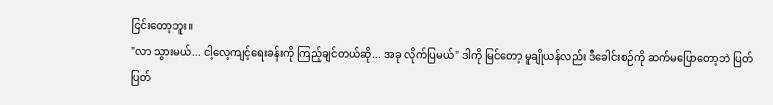ငြင်းတော့ဘူး။
"လာ သွားမယ်... ငါ့လေ့ကျင့်ရေးခန်းကို ကြည့်ချင်တယ်ဆို... အခု လိုက်ပြမယ်" ဒါကို မြင်တော့ မူချိုယန်လည်း ဒီခေါင်းစဉ်ကို ဆက်မပြောတော့ဘဲ ပြတ်ပြတ်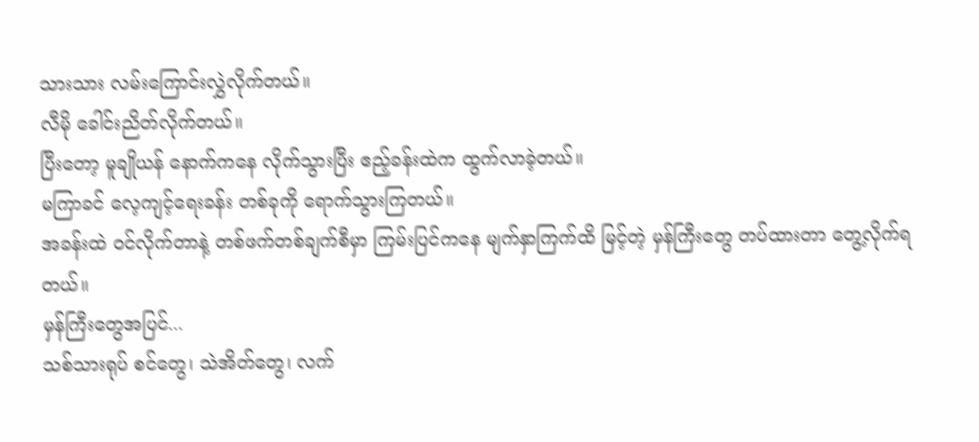သားသား လမ်းကြောင်းလွှဲလိုက်တယ်။
လီမို ခေါင်းညိတ်လိုက်တယ်။
ပြီးတော့ မူချိုယန် နောက်ကနေ လိုက်သွားပြီး ဧည့်ခန်းထဲက ထွက်လာခဲ့တယ်။
မကြာခင် လေ့ကျင့်ရေးခန်း တစ်ခုကို ရောက်သွားကြတယ်။
အခန်းထဲ ဝင်လိုက်တာနဲ့ တစ်ဖက်တစ်ချက်စီမှာ ကြမ်းပြင်ကနေ မျက်နှာကြက်ထိ မြင့်တဲ့ မှန်ကြီးတွေ တပ်ထားတာ တွေ့လိုက်ရတယ်။
မှန်ကြီးတွေအပြင်...
သစ်သားရုပ် စင်တွေ၊ သဲအိတ်တွေ၊ လက်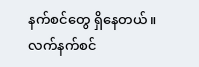နက်စင်တွေ ရှိနေတယ်။
လက်နက်စင်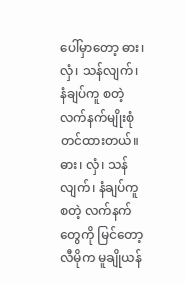ပေါ်မှာတော့ ဓား၊ လှံ၊ သန်လျက်၊ နံချပ်ကူ စတဲ့ လက်နက်မျိုးစုံ တင်ထားတယ်။
ဓား၊ လှံ၊ သန်လျက်၊ နံချပ်ကူ စတဲ့ လက်နက်တွေကို မြင်တော့ လီမိုက မူချိုယန်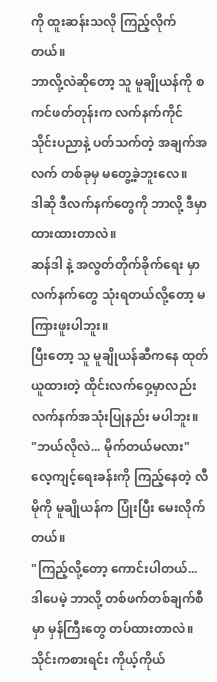ကို ထူးဆန်းသလို ကြည့်လိုက်တယ်။
ဘာလို့လဲဆိုတော့ သူ မူချိုယန်ကို စကင်ဖတ်တုန်းက လက်နက်ကိုင် သိုင်းပညာနဲ့ ပတ်သက်တဲ့ အချက်အလက် တစ်ခုမှ မတွေ့ခဲ့ဘူးလေ။
ဒါဆို ဒီလက်နက်တွေကို ဘာလို့ ဒီမှာ ထားထားတာလဲ။
ဆန်ဒါ နဲ့ အလွတ်တိုက်ခိုက်ရေး မှာ လက်နက်တွေ သုံးရတယ်လို့တော့ မကြားဖူးပါဘူး။
ပြီးတော့ သူ မူချိုယန်ဆီကနေ ထုတ်ယူထားတဲ့ ထိုင်းလက်ဝှေ့မှာလည်း လက်နက်အသုံးပြုနည်း မပါဘူး။
"ဘယ်လိုလဲ... မိုက်တယ်မလား" လေ့ကျင့်ရေးခန်းကို ကြည့်နေတဲ့ လီမိုကို မူချိုယန်က ပြုံးပြီး မေးလိုက်တယ်။
"ကြည့်လို့တော့ ကောင်းပါတယ်... ဒါပေမဲ့ ဘာလို့ တစ်ဖက်တစ်ချက်စီမှာ မှန်ကြီးတွေ တပ်ထားတာလဲ။ သိုင်းကစားရင်း ကိုယ့်ကိုယ်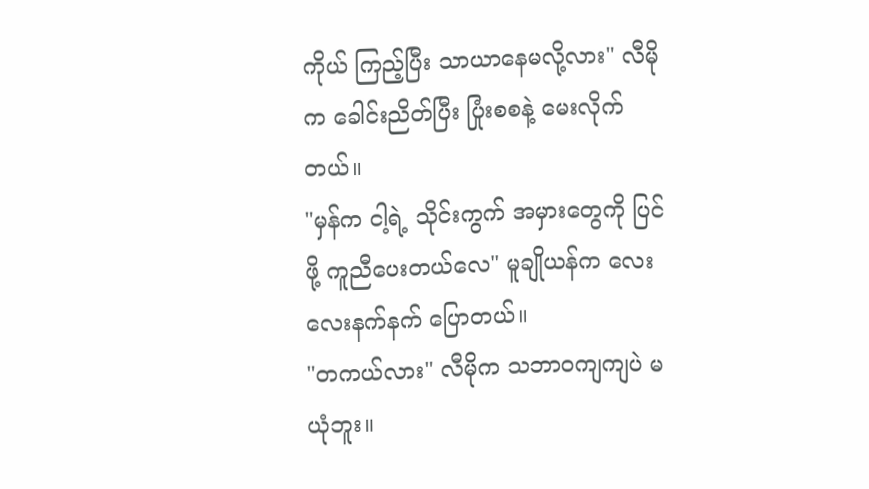ကိုယ် ကြည့်ပြီး သာယာနေမလို့လား" လီမိုက ခေါင်းညိတ်ပြီး ပြုံးစစနဲ့ မေးလိုက်တယ်။
"မှန်က ငါ့ရဲ့ သိုင်းကွက် အမှားတွေကို ပြင်ဖို့ ကူညီပေးတယ်လေ" မူချိုယန်က လေးလေးနက်နက် ပြောတယ်။
"တကယ်လား" လီမိုက သဘာဝကျကျပဲ မယုံဘူး။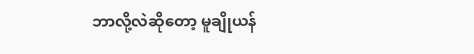ဘာလို့လဲဆိုတော့ မူချိုယန်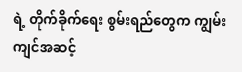ရဲ့ တိုက်ခိုက်ရေး စွမ်းရည်တွေက ကျွမ်းကျင်အဆင့်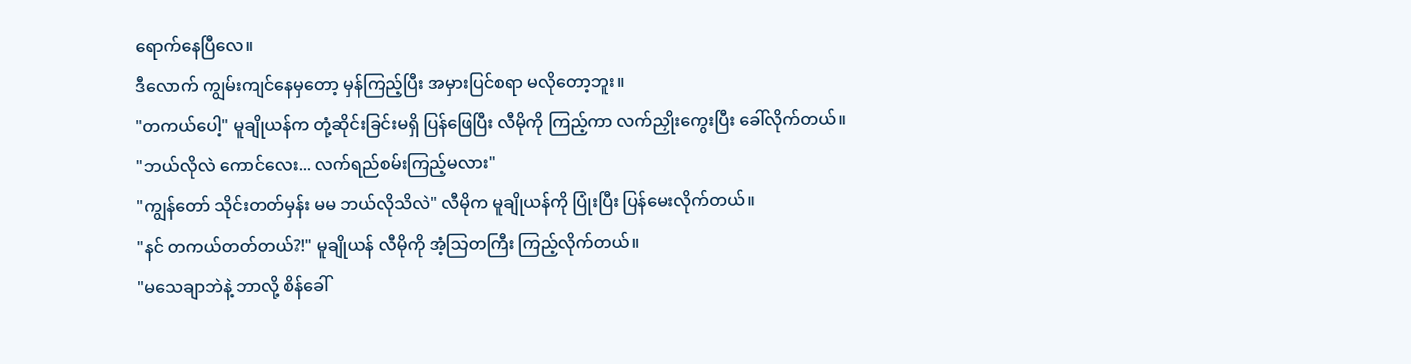ရောက်နေပြီလေ။
ဒီလောက် ကျွမ်းကျင်နေမှတော့ မှန်ကြည့်ပြီး အမှားပြင်စရာ မလိုတော့ဘူး။
"တကယ်ပေါ့" မူချိုယန်က တုံ့ဆိုင်းခြင်းမရှိ ပြန်ဖြေပြီး လီမိုကို ကြည့်ကာ လက်ညှိုးကွေးပြီး ခေါ်လိုက်တယ်။
"ဘယ်လိုလဲ ကောင်လေး... လက်ရည်စမ်းကြည့်မလား"
"ကျွန်တော် သိုင်းတတ်မှန်း မမ ဘယ်လိုသိလဲ" လီမိုက မူချိုယန်ကို ပြုံးပြီး ပြန်မေးလိုက်တယ်။
"နင် တကယ်တတ်တယ်?!" မူချိုယန် လီမိုကို အံ့သြတကြီး ကြည့်လိုက်တယ်။
"မသေချာဘဲနဲ့ ဘာလို့ စိန်ခေါ်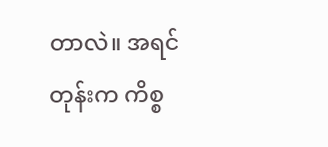တာလဲ။ အရင်တုန်းက ကိစ္စ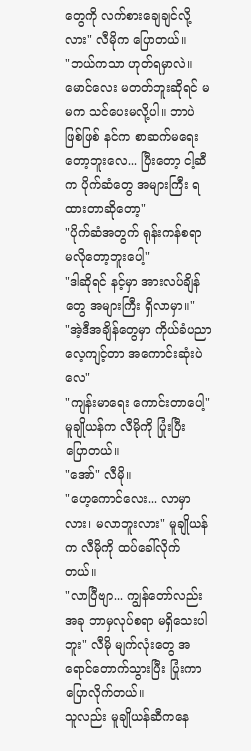တွေကို လက်စားချေချင်လို့လား" လီမိုက ပြောတယ်။
"ဘယ်ကသာ ဟုတ်ရမှာလဲ။ မောင်လေး မတတ်ဘူးဆိုရင် မမက သင်ပေးမလို့ပါ။ ဘာပဲဖြစ်ဖြစ် နင်က စာဆက်မရေးတော့ဘူးလေ... ပြီးတော့ ငါ့ဆီက ပိုက်ဆံတွေ အများကြီး ရထားတာဆိုတော့"
"ပိုက်ဆံအတွက် ရုန်းကန်စရာ မလိုတော့ဘူးပေါ့"
"ဒါဆိုရင် နင့်မှာ အားလပ်ချိန်တွေ အများကြီး ရှိလာမှာ။"
"အဲ့ဒီအချိန်တွေမှာ ကိုယ်ခံပညာ လေ့ကျင့်တာ အကောင်းဆုံးပဲလေ"
"ကျန်းမာရေး ကောင်းတာပေါ့" မူချိုယန်က လီမိုကို ပြုံးပြီး ပြောတယ်။
"အော်" လီမို။
"ဟေ့ကောင်လေး... လာမှာလား၊ မလာဘူးလား" မူချိုယန်က လီမိုကို ထပ်ခေါ်လိုက်တယ်။
"လာပြီဗျာ... ကျွန်တော်လည်း အခု ဘာမှလုပ်စရာ မရှိသေးပါဘူး" လီမို မျက်လုံးတွေ အရောင်တောက်သွားပြီး ပြုံးကာ ပြောလိုက်တယ်။
သူလည်း မူချိုယန်ဆီကနေ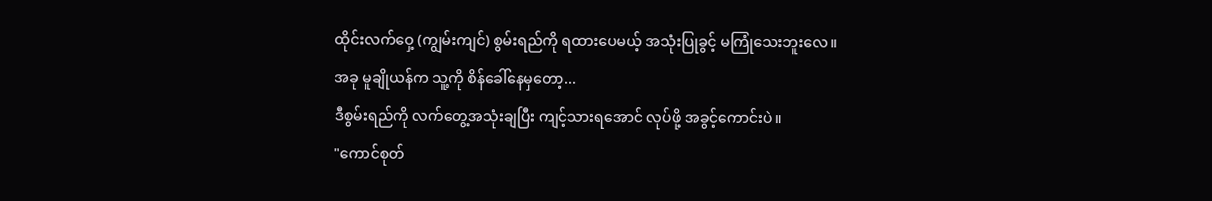ထိုင်းလက်ဝှေ့ (ကျွမ်းကျင်) စွမ်းရည်ကို ရထားပေမယ့် အသုံးပြုခွင့် မကြုံသေးဘူးလေ။
အခု မူချိုယန်က သူ့ကို စိန်ခေါ်နေမှတော့...
ဒီစွမ်းရည်ကို လက်တွေ့အသုံးချပြီး ကျင့်သားရအောင် လုပ်ဖို့ အခွင့်ကောင်းပဲ။
"ကောင်စုတ်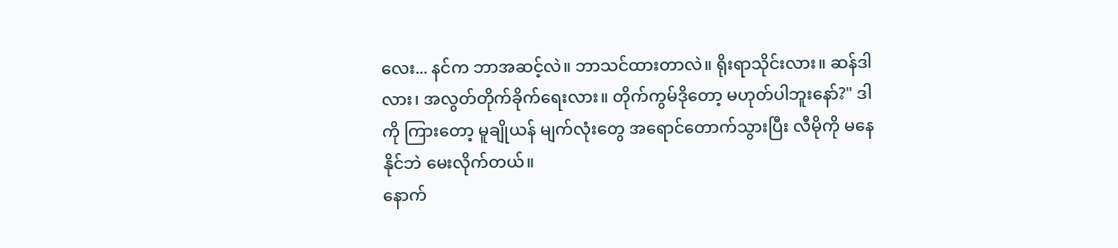လေး... နင်က ဘာအဆင့်လဲ။ ဘာသင်ထားတာလဲ။ ရိုးရာသိုင်းလား။ ဆန်ဒါလား၊ အလွတ်တိုက်ခိုက်ရေးလား။ တိုက်ကွမ်ဒိုတော့ မဟုတ်ပါဘူးနော်?" ဒါကို ကြားတော့ မူချိုယန် မျက်လုံးတွေ အရောင်တောက်သွားပြီး လီမိုကို မနေနိုင်ဘဲ မေးလိုက်တယ်။
နောက်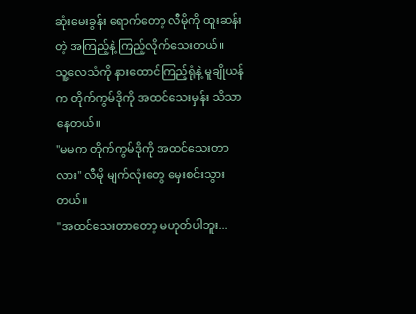ဆုံးမေးခွန်း ရောက်တော့ လီမိုကို ထူးဆန်းတဲ့ အကြည့်နဲ့ ကြည့်လိုက်သေးတယ်။
သူ့လေသံကို နားထောင်ကြည့်ရုံနဲ့ မူချိုယန်က တိုက်ကွမ်ဒိုကို အထင်သေးမှန်း သိသာနေတယ်။
"မမက တိုက်ကွမ်ဒိုကို အထင်သေးတာလား" လီမို မျက်လုံးတွေ မှေးစင်းသွားတယ်။
"အထင်သေးတာတော့ မဟုတ်ပါဘူး...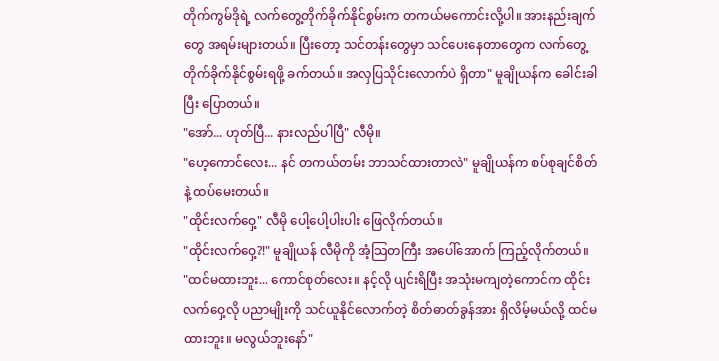တိုက်ကွမ်ဒိုရဲ့ လက်တွေ့တိုက်ခိုက်နိုင်စွမ်းက တကယ်မကောင်းလို့ပါ။ အားနည်းချက်တွေ အရမ်းများတယ်။ ပြီးတော့ သင်တန်းတွေမှာ သင်ပေးနေတာတွေက လက်တွေ့တိုက်ခိုက်နိုင်စွမ်းရဖို့ ခက်တယ်။ အလှပြသိုင်းလောက်ပဲ ရှိတာ" မူချိုယန်က ခေါင်းခါပြီး ပြောတယ်။
"အော်... ဟုတ်ပြီ... နားလည်ပါပြီ" လီမို။
"ဟေ့ကောင်လေး... နင် တကယ်တမ်း ဘာသင်ထားတာလဲ" မူချိုယန်က စပ်စုချင်စိတ်နဲ့ ထပ်မေးတယ်။
"ထိုင်းလက်ဝှေ့" လီမို ပေါ့ပေါ့ပါးပါး ဖြေလိုက်တယ်။
"ထိုင်းလက်ဝှေ့?!" မူချိုယန် လီမိုကို အံ့သြတကြီး အပေါ်အောက် ကြည့်လိုက်တယ်။
"ထင်မထားဘူး... ကောင်စုတ်လေး။ နင့်လို ပျင်းရိပြီး အသုံးမကျတဲ့ကောင်က ထိုင်းလက်ဝှေ့လို ပညာမျိုးကို သင်ယူနိုင်လောက်တဲ့ စိတ်ဓာတ်ခွန်အား ရှိလိမ့်မယ်လို့ ထင်မထားဘူး။ မလွယ်ဘူးနော်"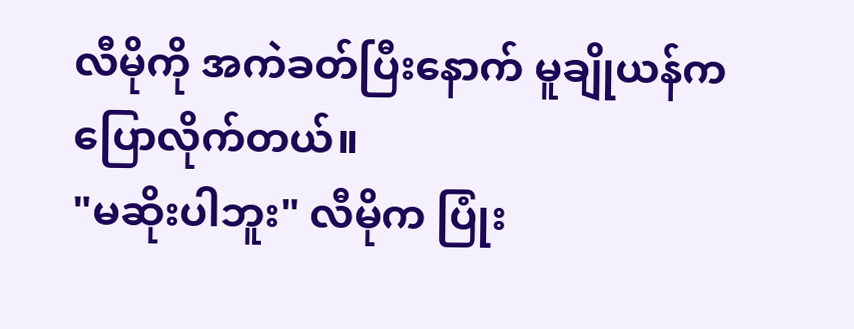လီမိုကို အကဲခတ်ပြီးနောက် မူချိုယန်က ပြောလိုက်တယ်။
"မဆိုးပါဘူး" လီမိုက ပြုံး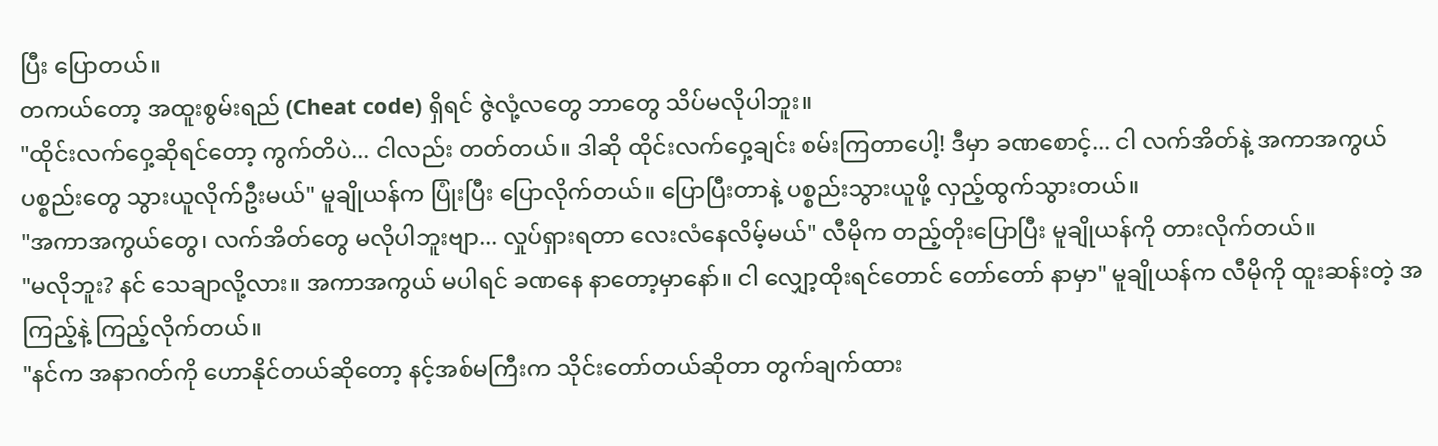ပြီး ပြောတယ်။
တကယ်တော့ အထူးစွမ်းရည် (Cheat code) ရှိရင် ဇွဲလုံ့လတွေ ဘာတွေ သိပ်မလိုပါဘူး။
"ထိုင်းလက်ဝှေ့ဆိုရင်တော့ ကွက်တိပဲ... ငါလည်း တတ်တယ်။ ဒါဆို ထိုင်းလက်ဝှေ့ချင်း စမ်းကြတာပေါ့! ဒီမှာ ခဏစောင့်... ငါ လက်အိတ်နဲ့ အကာအကွယ် ပစ္စည်းတွေ သွားယူလိုက်ဦးမယ်" မူချိုယန်က ပြုံးပြီး ပြောလိုက်တယ်။ ပြောပြီးတာနဲ့ ပစ္စည်းသွားယူဖို့ လှည့်ထွက်သွားတယ်။
"အကာအကွယ်တွေ၊ လက်အိတ်တွေ မလိုပါဘူးဗျာ... လှုပ်ရှားရတာ လေးလံနေလိမ့်မယ်" လီမိုက တည့်တိုးပြောပြီး မူချိုယန်ကို တားလိုက်တယ်။
"မလိုဘူး? နင် သေချာလို့လား။ အကာအကွယ် မပါရင် ခဏနေ နာတော့မှာနော်။ ငါ လျှော့ထိုးရင်တောင် တော်တော် နာမှာ" မူချိုယန်က လီမိုကို ထူးဆန်းတဲ့ အကြည့်နဲ့ ကြည့်လိုက်တယ်။
"နင်က အနာဂတ်ကို ဟောနိုင်တယ်ဆိုတော့ နင့်အစ်မကြီးက သိုင်းတော်တယ်ဆိုတာ တွက်ချက်ထား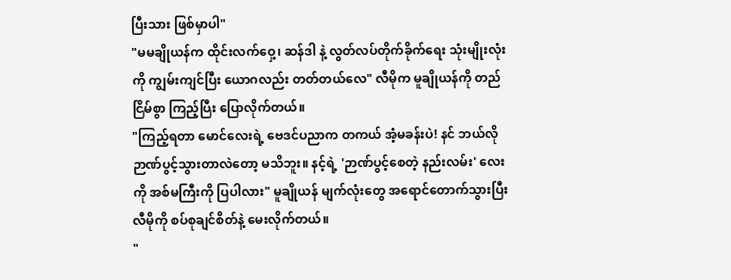ပြီးသား ဖြစ်မှာပါ"
"မမချိုယန်က ထိုင်းလက်ဝှေ့၊ ဆန်ဒါ နဲ့ လွတ်လပ်တိုက်ခိုက်ရေး သုံးမျိုးလုံးကို ကျွမ်းကျင်ပြီး ယောဂလည်း တတ်တယ်လေ" လီမိုက မူချိုယန်ကို တည်ငြိမ်စွာ ကြည့်ပြီး ပြောလိုက်တယ်။
"ကြည့်ရတာ မောင်လေးရဲ့ ဗေဒင်ပညာက တကယ် အံ့မခန်းပဲ! နင် ဘယ်လို ဉာဏ်ပွင့်သွားတာလဲတော့ မသိဘူး။ နင့်ရဲ့ 'ဉာဏ်ပွင့်စေတဲ့ နည်းလမ်း' လေးကို အစ်မကြီးကို ပြပါလား" မူချိုယန် မျက်လုံးတွေ အရောင်တောက်သွားပြီး လီမိုကို စပ်စုချင်စိတ်နဲ့ မေးလိုက်တယ်။
"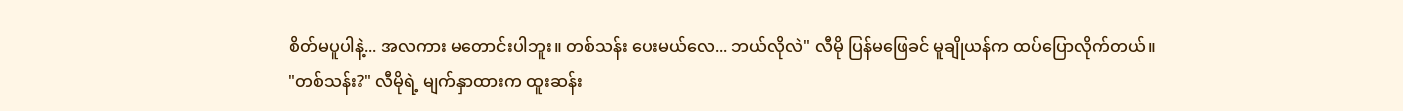စိတ်မပူပါနဲ့... အလကား မတောင်းပါဘူး။ တစ်သန်း ပေးမယ်လေ... ဘယ်လိုလဲ" လီမို ပြန်မဖြေခင် မူချိုယန်က ထပ်ပြောလိုက်တယ်။
"တစ်သန်း?" လီမိုရဲ့ မျက်နှာထားက ထူးဆန်း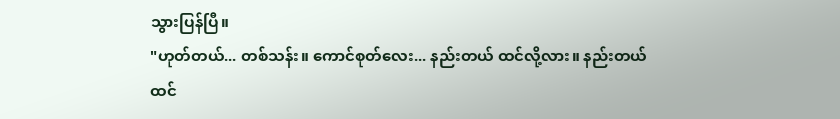သွားပြန်ပြီ။
"ဟုတ်တယ်... တစ်သန်း။ ကောင်စုတ်လေး... နည်းတယ် ထင်လို့လား။ နည်းတယ်ထင်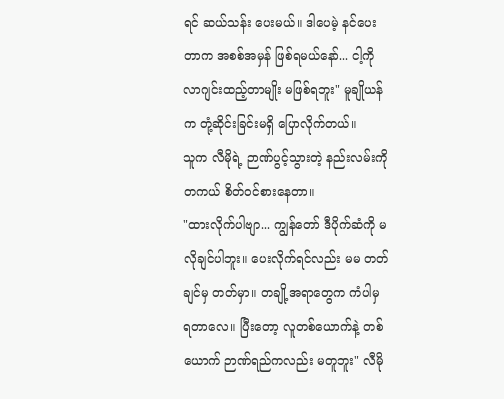ရင် ဆယ်သန်း ပေးမယ်။ ဒါပေမဲ့ နင်ပေးတာက အစစ်အမှန် ဖြစ်ရမယ်နော်... ငါ့ကို လာဂျင်းထည့်တာမျိုး မဖြစ်ရဘူး" မူချိုယန်က တုံ့ဆိုင်းခြင်းမရှိ ပြောလိုက်တယ်။
သူက လီမိုရဲ့ ဉာဏ်ပွင့်သွားတဲ့ နည်းလမ်းကို တကယ် စိတ်ဝင်စားနေတာ။
"ထားလိုက်ပါဗျာ... ကျွန်တော် ဒီပိုက်ဆံကို မလိုချင်ပါဘူး။ ပေးလိုက်ရင်လည်း မမ တတ်ချင်မှ တတ်မှာ။ တချို့အရာတွေက ကံပါမှ ရတာလေ။ ပြီးတော့ လူတစ်ယောက်နဲ့ တစ်ယောက် ဉာဏ်ရည်ကလည်း မတူဘူး" လီမို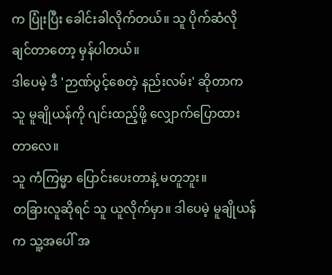က ပြုံးပြီး ခေါင်းခါလိုက်တယ်။ သူ ပိုက်ဆံလိုချင်တာတော့ မှန်ပါတယ်။
ဒါပေမဲ့ ဒီ 'ဉာဏ်ပွင့်စေတဲ့ နည်းလမ်း' ဆိုတာက သူ မူချိုယန်ကို ဂျင်းထည့်ဖို့ လျှောက်ပြောထားတာလေ။
သူ ကံကြမ္မာ ပြောင်းပေးတာနဲ့ မတူဘူး။
တခြားလူဆိုရင် သူ ယူလိုက်မှာ။ ဒါပေမဲ့ မူချိုယန်က သူ့အပေါ် အ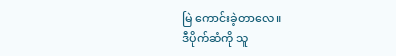မြဲ ကောင်းခဲ့တာလေ။
ဒီပိုက်ဆံကို သူ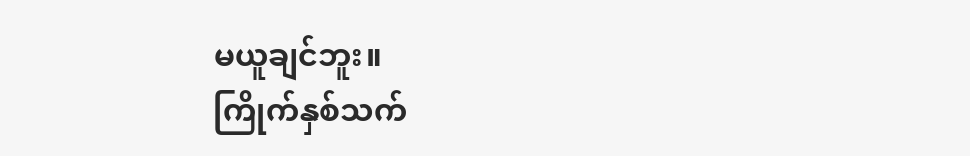မယူချင်ဘူး။
ကြိုက်နှစ်သက်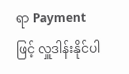ရာ Payment ဖြင့် လှူဒါန်းနိုင်ပါ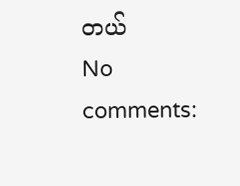တယ်
No comments: